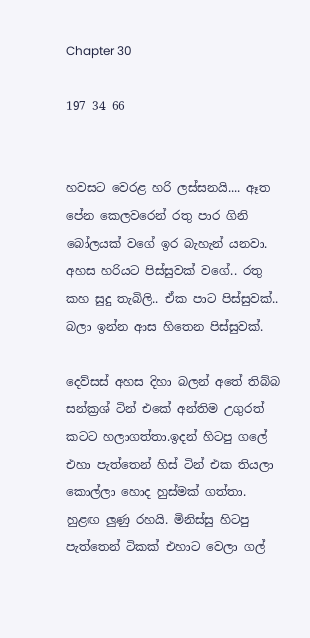Chapter 30

197 34 66


හවසට වෙරළ හරි ලස්සනයි.... ඈත පේන කෙලවරෙන් රතු පාර ගිනි බෝලයක් වගේ ඉර බැහැන් යනවා. අහස හරියට පිස්සුවක් වගේ.. රතු කහ සුදු තැබිලි.. ඒක පාට පිස්සුවක්.. බලා ඉන්න ආස හිතෙන පිස්සුවක්.

දෙව්සස් අහස දිහා බලන් අතේ තිබ්බ සන්ක්‍රශ් ටින් එකේ අන්තිම උගුරත් කටට හලාගත්තා.ඉදන් හිටපු ගලේ එහා පැත්තෙන් හිස් ටින් එක තියලා කොල්ලා හොද හුස්මක් ගත්තා. හුළඟ ලුණු රහයි. මිනිස්සු හිටපු පැත්තෙන් ටිකක් එහාට වෙලා ගල්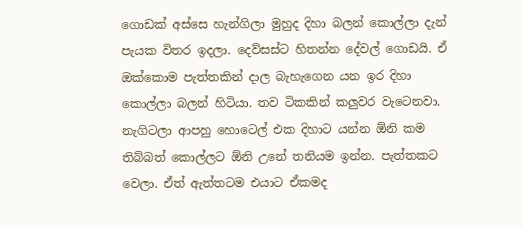ගොඩක් අස්සෙ හැන්ගිලා මුහුද දිහා බලන් කොල්ලා දැන් පැයක විතර ඉදලා. දෙව්සස්ට හිතන්න දේවල් ගොඩයි. ඒ ඔක්කොම පැත්තකින් දාල බැහැගෙන යන ඉර දිහා කොල්ලා බලන් හිටියා. තව ටිකකින් කලුවර වැටෙනවා. නැගිටලා ආපහු හොටෙල් එක දිහාට යන්න ඕනි කම තිබ්බත් කොල්ලට ඕනි උනේ තනියම ඉන්න. පැත්තකට වෙලා. ඒත් ඇත්තටම එයාට ඒකමද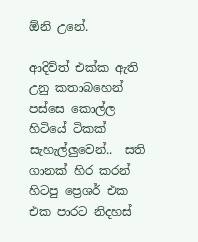ඕනි උනේ.

ආදිව්ත් එක්ක ඇති උනු කතාබහෙන් පස්සෙ කොල්ල හිටියේ ටිකක් සැහැල්ලුවෙන්..  සති ගානක් හිර කරන් හිටපු ප්‍රෙශර් එක එක පාරට නිදහස්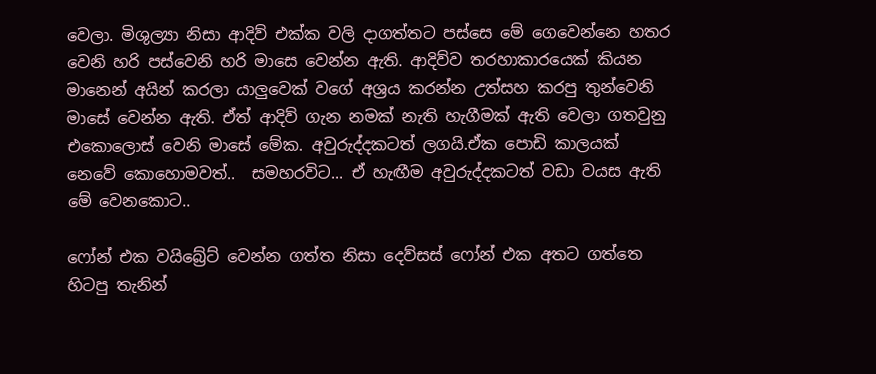වෙලා. මිශුල්‍යා නිසා ආදිව් එක්ක වලි දාගත්තට පස්සෙ මේ ගෙවෙන්නෙ හතර වෙනි හරි පස්වෙනි හරි මාසෙ වෙන්න ඇති. ආදිව්ව තරහාකාරයෙක් කියන මානෙන් අයින් කරලා යාලුවෙක් වගේ අශ්‍රය කරන්න උත්සහ කරපු තුන්වෙනි  මාසේ වෙන්න ඇති. ඒත් ආදිව් ගැන නමක් නැති හැගීමක් ඇති වෙලා ගතවුනු එකොලොස් වෙනි මාසේ මේක. අවුරුද්දකටත් ලගයි.ඒක පොඩි කාලයක් නෙවේ කොහොමවත්..  සමහරවිට... ඒ හැඟීම අවුරුද්දකටත් වඩා වයස ඇති මේ වෙනකොට..

ෆෝන් එක වයිබ්‍රේට් වෙන්න ගත්ත නිසා දෙව්සස් ෆෝන් එක අතට ගත්තෙ හිටපු තැනින්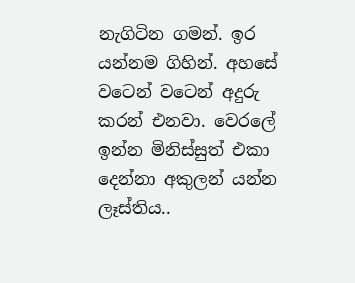නැගිටින ගමන්. ඉර යන්නම ගිහින්. අහසේ වටෙන් වටෙන් අදුරු කරන් එනවා. වෙරලේ ඉන්න මිනිස්සුත් එකා දෙන්නා අකුලන් යන්න ලෑස්තිය..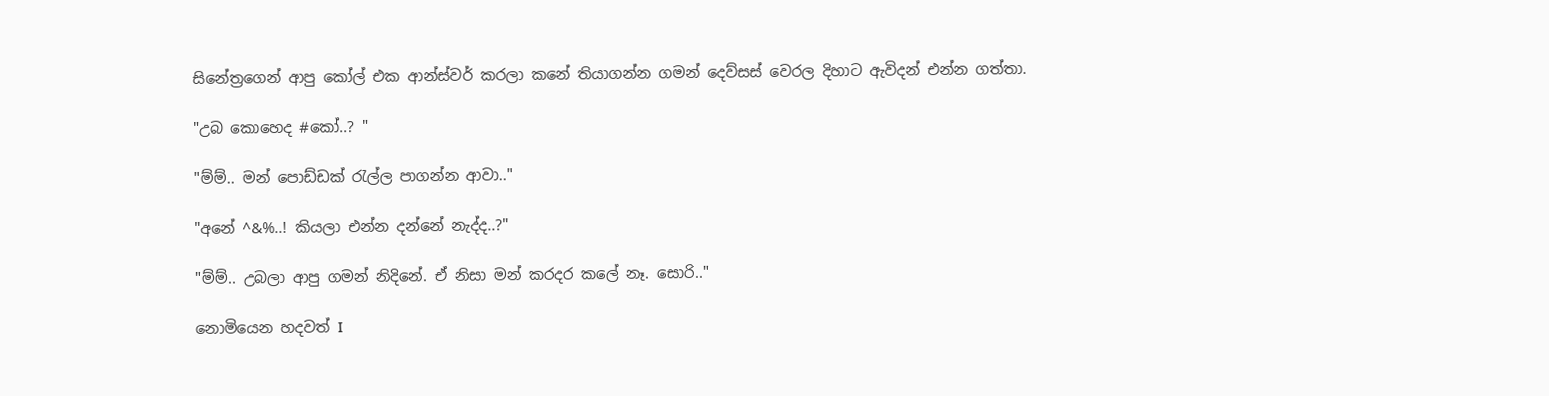සිනේත්‍රගෙන් ආපු කෝල් එක ආන්ස්වර් කරලා කනේ තියාගන්න ගමන් දෙව්සස් වෙරල දිහාට ඇවිදන් එන්න ගත්තා.

"උබ කොහෙද #කෝ..? "

"ම්ම්.. මන් පොඩ්ඩක් රැල්ල පාගන්න ආවා.."

"අනේ ^&%..! කියලා එන්න දන්නේ නැද්ද..?"

"ම්ම්.. උබලා ආපු ගමන් නිදිනේ. ඒ නිසා මන් කරදර කලේ නෑ. සොරි.."

නොමියෙන හදවත් I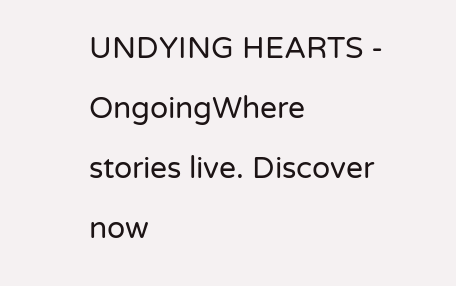UNDYING HEARTS - OngoingWhere stories live. Discover now